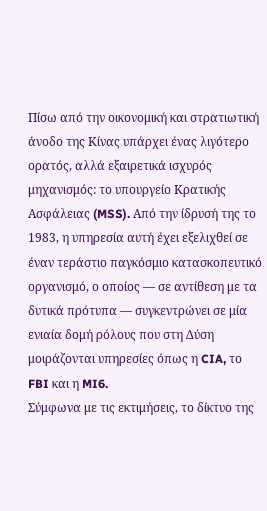Πίσω από την οικονομική και στρατιωτική άνοδο της Κίνας υπάρχει ένας λιγότερο ορατός, αλλά εξαιρετικά ισχυρός μηχανισμός: το υπουργείο Κρατικής Ασφάλειας (MSS). Από την ίδρυσή της το 1983, η υπηρεσία αυτή έχει εξελιχθεί σε έναν τεράστιο παγκόσμιο κατασκοπευτικό οργανισμό, ο οποίος — σε αντίθεση με τα δυτικά πρότυπα — συγκεντρώνει σε μία ενιαία δομή ρόλους που στη Δύση μοιράζονται υπηρεσίες όπως η CIA, το FBI και η MI6.
Σύμφωνα με τις εκτιμήσεις, το δίκτυο της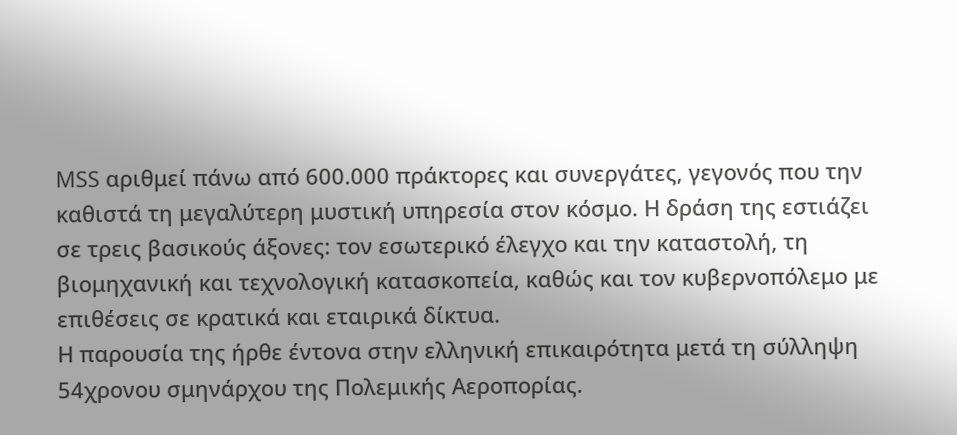MSS αριθμεί πάνω από 600.000 πράκτορες και συνεργάτες, γεγονός που την καθιστά τη μεγαλύτερη μυστική υπηρεσία στον κόσμο. Η δράση της εστιάζει σε τρεις βασικούς άξονες: τον εσωτερικό έλεγχο και την καταστολή, τη βιομηχανική και τεχνολογική κατασκοπεία, καθώς και τον κυβερνοπόλεμο με επιθέσεις σε κρατικά και εταιρικά δίκτυα.
Η παρουσία της ήρθε έντονα στην ελληνική επικαιρότητα μετά τη σύλληψη 54χρονου σμηνάρχου της Πολεμικής Αεροπορίας.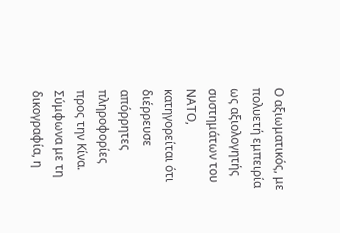Ο αξιωματικός, με πολυετή εμπειρία ως αξιολογητής συστημάτων του ΝΑΤΟ, κατηγορείται ότι διέρρευσε απόρρητες πληροφορίες προς την Κίνα. Σύμφωνα με τη δικογραφία, η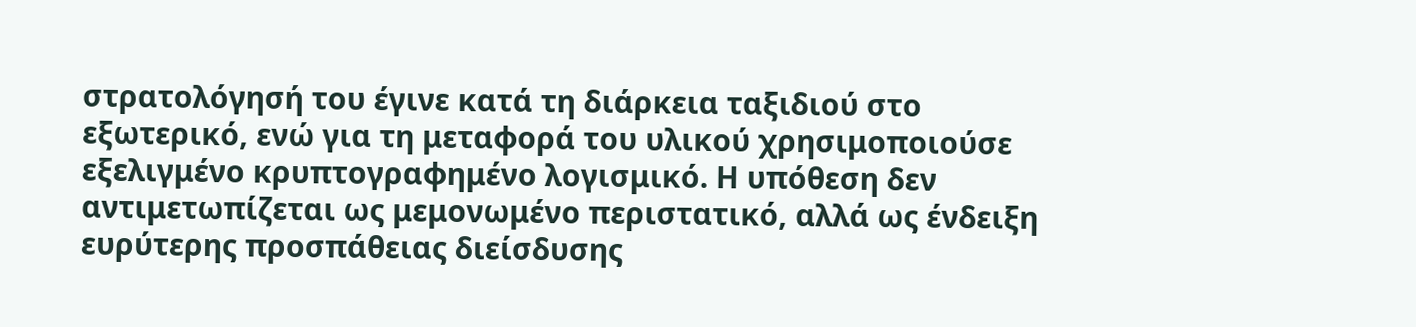στρατολόγησή του έγινε κατά τη διάρκεια ταξιδιού στο εξωτερικό, ενώ για τη μεταφορά του υλικού χρησιμοποιούσε εξελιγμένο κρυπτογραφημένο λογισμικό. Η υπόθεση δεν αντιμετωπίζεται ως μεμονωμένο περιστατικό, αλλά ως ένδειξη ευρύτερης προσπάθειας διείσδυσης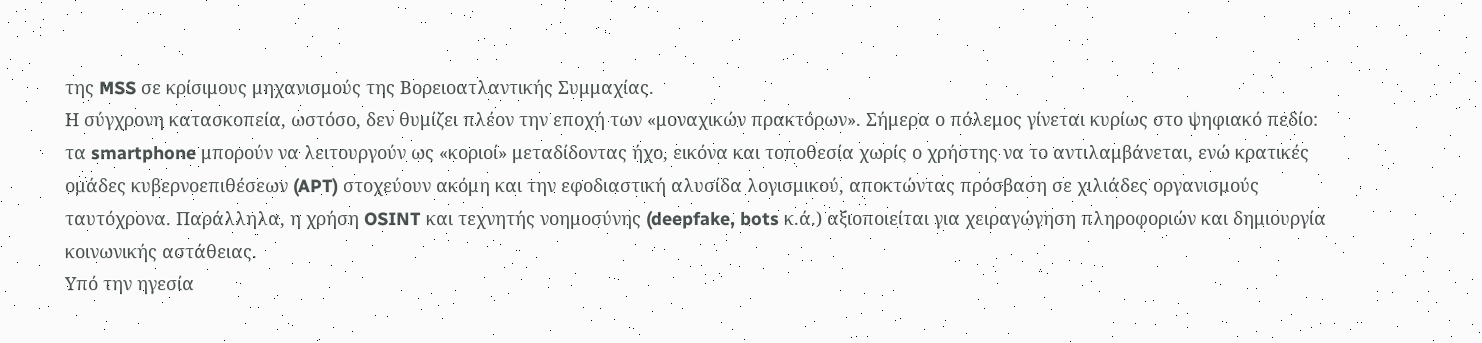της MSS σε κρίσιμους μηχανισμούς της Βορειοατλαντικής Συμμαχίας.
Η σύγχρονη κατασκοπεία, ωστόσο, δεν θυμίζει πλέον την εποχή των «μοναχικών πρακτόρων». Σήμερα ο πόλεμος γίνεται κυρίως στο ψηφιακό πεδίο: τα smartphone μπορούν να λειτουργούν ως «κοριοί» μεταδίδοντας ήχο, εικόνα και τοποθεσία χωρίς ο χρήστης να το αντιλαμβάνεται, ενώ κρατικές ομάδες κυβερνοεπιθέσεων (APT) στοχεύουν ακόμη και την εφοδιαστική αλυσίδα λογισμικού, αποκτώντας πρόσβαση σε χιλιάδες οργανισμούς ταυτόχρονα. Παράλληλα, η χρήση OSINT και τεχνητής νοημοσύνης (deepfake, bots κ.ά.) αξιοποιείται για χειραγώγηση πληροφοριών και δημιουργία κοινωνικής αστάθειας.
Υπό την ηγεσία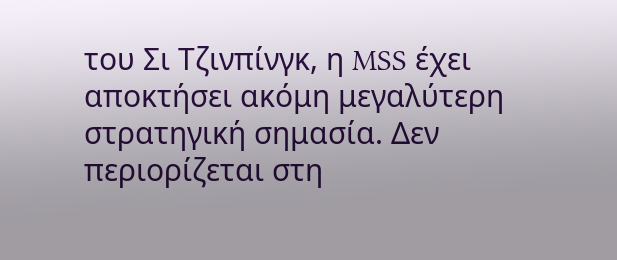του Σι Τζινπίνγκ, η MSS έχει αποκτήσει ακόμη μεγαλύτερη στρατηγική σημασία. Δεν περιορίζεται στη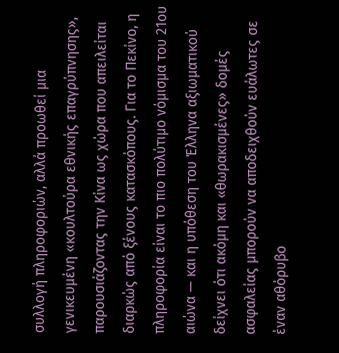συλλογή πληροφοριών, αλλά προωθεί μια γενικευμένη «κουλτούρα εθνικής επαγρύπνησης», παρουσιάζοντας την Κίνα ως χώρα που απειλείται διαρκώς από ξένους κατασκόπους. Για το Πεκίνο, η πληροφορία είναι το πιο πολύτιμο νόμισμα του 21ου αιώνα — και η υπόθεση του Έλληνα αξιωματικού δείχνει ότι ακόμη και «θωρακισμένες» δομές ασφαλείας μπορούν να αποδειχθούν ευάλωτες σε έναν αθόρυβο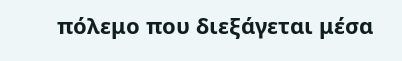πόλεμο που διεξάγεται μέσα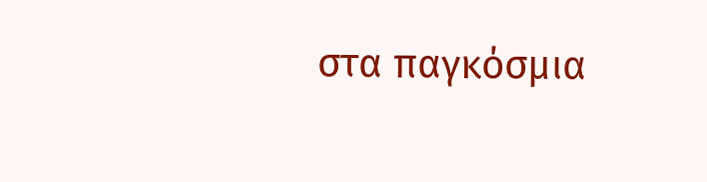στα παγκόσμια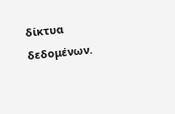δίκτυα δεδομένων.